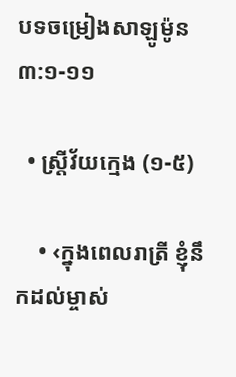បទចម្រៀងសាឡូម៉ូន ៣:១-១១

  • ស្ត្រីវ័យក្មេង (១-៥)

    • ‹ក្នុងពេលរាត្រី ខ្ញុំនឹកដល់ម្ចាស់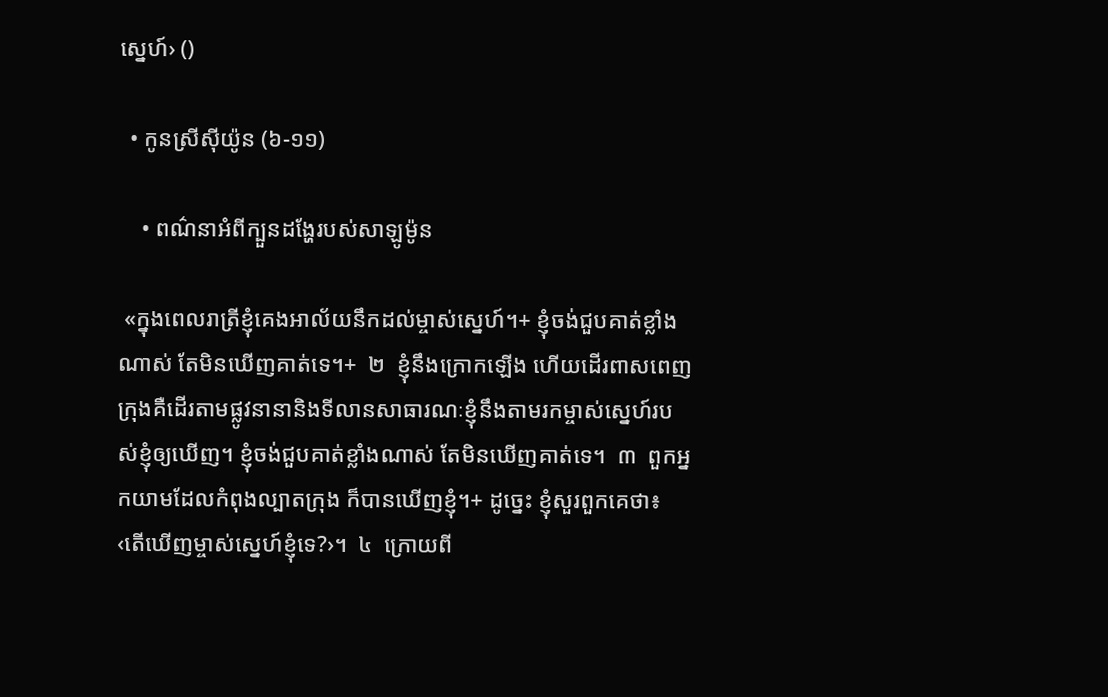ស្នេហ៍› ()

  • កូនស្រីស៊ីយ៉ូន (៦-១១)

    • ពណ៌នាអំពីក្បួនដង្ហែរបស់សាឡូម៉ូន

 «ក្នុងពេលរាត្រីខ្ញុំគេងអាល័យនឹកដល់ម្ចាស់ស្នេហ៍។+ ខ្ញុំចង់ជួបគាត់ខ្លាំងណាស់ តែមិនឃើញគាត់ទេ។+  ២  ខ្ញុំនឹងក្រោកឡើង ហើយដើរពាសពេញក្រុងគឺដើរតាមផ្លូវនានានិងទីលានសាធារណៈខ្ញុំនឹងតាមរកម្ចាស់ស្នេហ៍របស់ខ្ញុំឲ្យឃើញ។ ខ្ញុំចង់ជួបគាត់ខ្លាំងណាស់ តែមិនឃើញគាត់ទេ។  ៣  ពួកអ្នកយាមដែលកំពុងល្បាតក្រុង ក៏បានឃើញខ្ញុំ។+ ដូច្នេះ ខ្ញុំសួរពួកគេថា៖ ‹តើឃើញម្ចាស់ស្នេហ៍ខ្ញុំទេ?›។  ៤  ក្រោយពី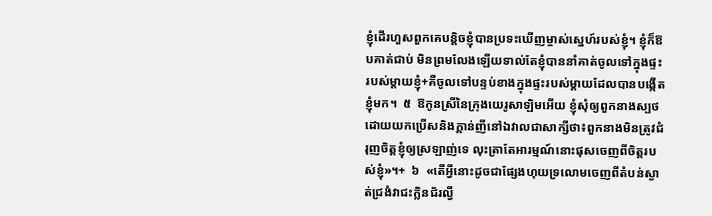ខ្ញុំដើរហួសពួកគេបន្តិចខ្ញុំបានប្រទះឃើញម្ចាស់ស្នេហ៍របស់ខ្ញុំ។ ខ្ញុំក៏ឱបគាត់ជាប់ មិនព្រមលែងឡើយទាល់តែខ្ញុំបាននាំគាត់ចូលទៅក្នុងផ្ទះរបស់ម្ដាយខ្ញុំ+គឺចូលទៅបន្ទប់ខាងក្នុងផ្ទះរបស់ម្ដាយដែលបានបង្កើតខ្ញុំមក។  ៥  ឱកូនស្រីនៃក្រុងយេរូសាឡិមអើយ ខ្ញុំសុំឲ្យពួកនាងស្បថដោយយកប្រើសនិងក្ដាន់ញីនៅឯវាលជាសាក្សីថា៖ពួកនាងមិនត្រូវជំរុញចិត្តខ្ញុំឲ្យស្រឡាញ់ទេ លុះត្រាតែអារម្មណ៍នោះផុសចេញពីចិត្តរបស់ខ្ញុំ»។+  ៦  «តើអ្វីនោះដូចជាផ្សែងហុយទ្រលោមចេញពីតំបន់ស្ងាត់ជ្រងំវាជះក្លិនជ័រល្វី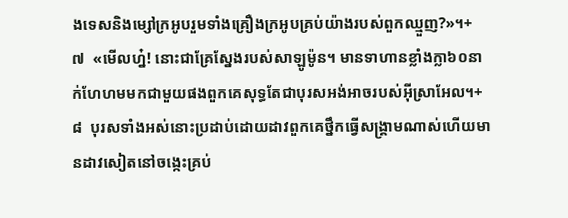ងទេសនិងម្សៅក្រអូបរួមទាំងគ្រឿងក្រអូបគ្រប់យ៉ាងរបស់ពួកឈ្មួញ?»។+  ៧  «មើលហ្ន៎! នោះជាគ្រែស្នែងរបស់សាឡូម៉ូន។ មានទាហានខ្លាំងក្លា៦០នាក់ហែហមមកជាមួយផងពួកគេសុទ្ធតែជាបុរសអង់អាចរបស់អ៊ីស្រាអែល។+  ៨  បុរសទាំងអស់នោះប្រដាប់ដោយដាវពួកគេថ្នឹកធ្វើសង្គ្រាមណាស់ហើយមានដាវសៀតនៅចង្កេះគ្រប់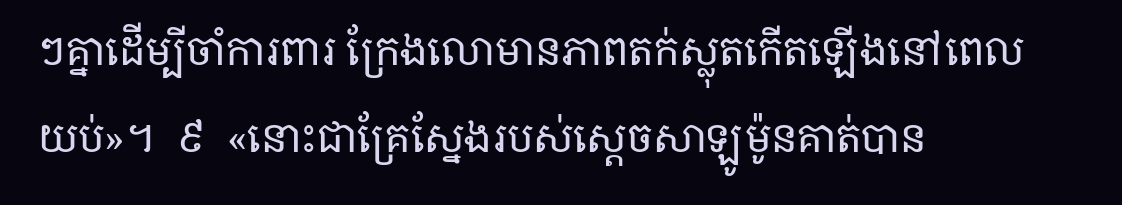ៗគ្នាដើម្បីចាំការពារ ក្រែងលោមានភាពតក់ស្លុតកើតឡើងនៅពេលយប់»។  ៩  «នោះជាគ្រែស្នែងរបស់ស្ដេចសាឡូម៉ូនគាត់បាន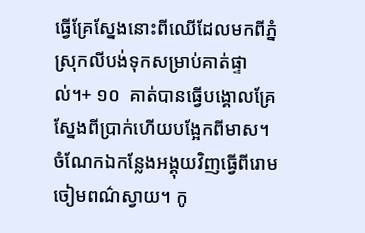ធ្វើគ្រែស្នែងនោះពីឈើដែលមកពីភ្នំស្រុកលីបង់ទុកសម្រាប់គាត់ផ្ទាល់។+ ១០  គាត់បានធ្វើបង្គោលគ្រែស្នែងពីប្រាក់ហើយបង្អែកពីមាស។ ចំណែកឯកន្លែងអង្គុយវិញធ្វើពីរោមចៀមពណ៌ស្វាយ។ កូ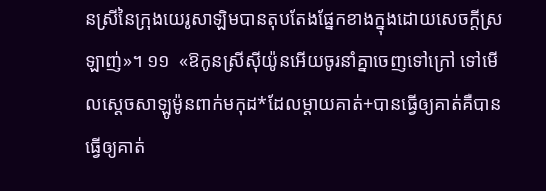នស្រីនៃក្រុងយេរូសាឡិមបានតុបតែងផ្នែកខាងក្នុងដោយសេចក្ដីស្រឡាញ់»។ ១១  «ឱកូនស្រីស៊ីយ៉ូនអើយចូរនាំគ្នាចេញទៅក្រៅ ទៅមើលស្ដេចសាឡូម៉ូនពាក់មកុដ*ដែលម្ដាយគាត់+បានធ្វើឲ្យគាត់គឺបានធ្វើឲ្យគាត់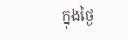ក្នុងថ្ងៃ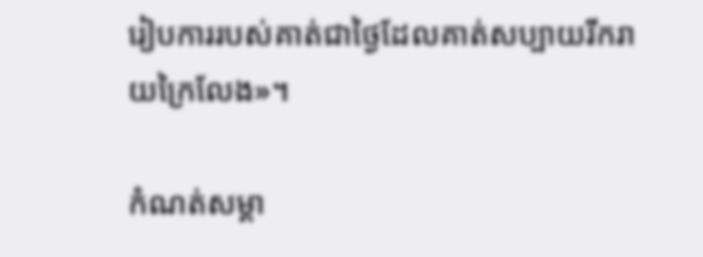រៀបការរបស់គាត់ជាថ្ងៃដែលគាត់សប្បាយរីករាយក្រៃលែង»។

កំណត់សម្គា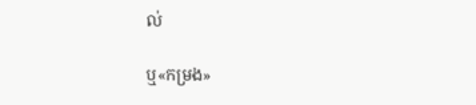ល់

ឬ«កម្រង»